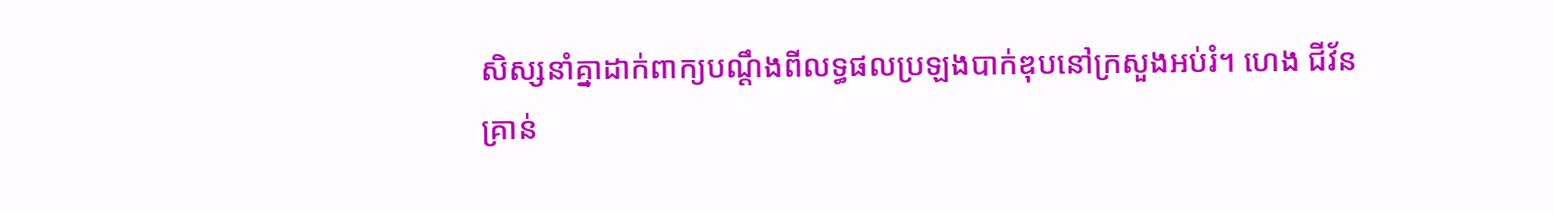សិស្សនាំគ្នាដាក់ពាក្យបណ្ដឹងពីលទ្ធផលប្រឡងបាក់ឌុបនៅក្រសួងអប់រំ។ ហេង ជីវ័ន
គ្រាន់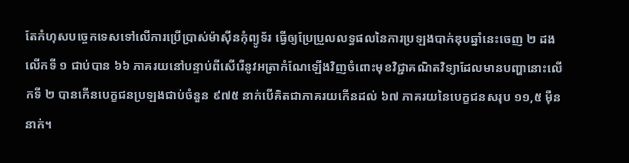តែកំហុសបច្ចេកទេសទៅលើការប្រើប្រាស់ម៉ាស៊ីនកុំព្យូទ័រ ធ្វើឲ្យប្រែប្រួលលទ្ធផលនៃការប្រឡងបាក់ឌុបឆ្នាំនេះចេញ ២ ដងលើកទី ១ ជាប់បាន ៦៦ ភាគរយនៅបន្ទាប់ពីសើរើនូវអត្រាកំណែឡើងវិញចំពោះមុខវិជ្ជាគណិតវិទ្យាដែលមានបញ្ហានោះលើកទី ២ បានកើនបេក្ខជនប្រឡងជាប់ចំនួន ៩៧៥ នាក់បើគិតជាភាគរយកើនដល់ ៦៧ ភាគរយនៃបេក្ខជនសរុប ១១,៥ ម៉ឺននាក់។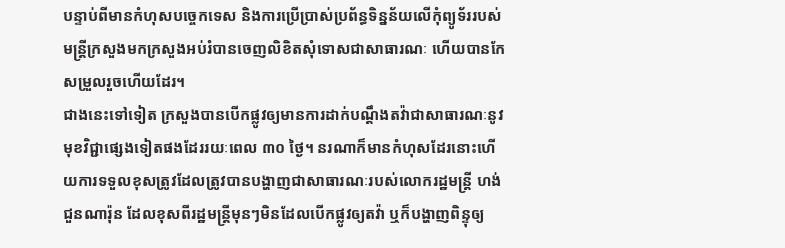បន្ទាប់ពីមានកំហុសបច្ចេកទេស និងការប្រើប្រាស់ប្រព័ន្ធទិន្នន័យលើកុំព្យូទ័ររបស់មន្ត្រីក្រសួងមកក្រសួងអប់រំបានចេញលិខិតសុំទោសជាសាធារណៈ ហើយបានកែសម្រួលរួចហើយដែរ។
ជាងនេះទៅទៀត ក្រសួងបានបើកផ្លូវឲ្យមានការដាក់បណ្តឹងតវ៉ាជាសាធារណៈនូវមុខវិជ្ជាផ្សេងទៀតផងដែររយៈពេល ៣០ ថ្ងៃ។ នរណាក៏មានកំហុសដែរនោះហើយការទទួលខុសត្រូវដែលត្រូវបានបង្ហាញជាសាធារណៈរបស់លោករដ្ឋមន្ត្រី ហង់ ជួនណារ៉ុន ដែលខុសពីរដ្ឋមន្ត្រីមុនៗមិនដែលបើកផ្លូវឲ្យតវ៉ា ឬក៏បង្ហាញពិន្ទុឲ្យ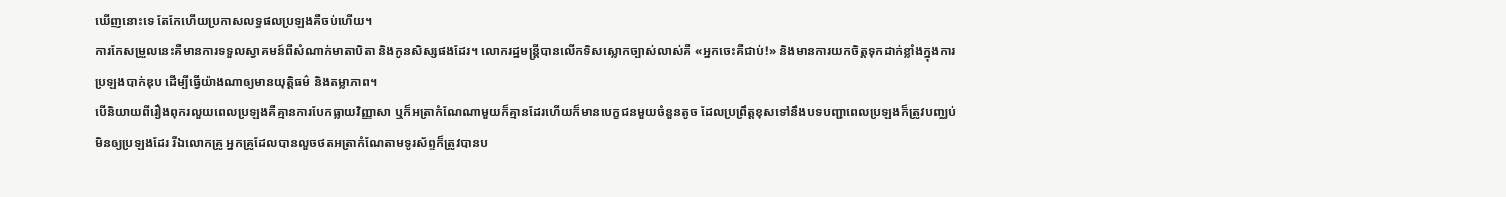ឃើញនោះទេ តែកែហើយប្រកាសលទ្ធផលប្រឡងគឺចប់ហើយ។
ការកែសម្រួលនេះគឺមានការទទួលស្វាគមន៍ពីសំណាក់មាតាបិតា និងកូនសិស្សផងដែរ។ លោករដ្ឋមន្ត្រីបានលើកទិសស្លោកច្បាស់លាស់គឺ «អ្នកចេះគឺជាប់!» និងមានការយកចិត្តទុកដាក់ខ្លាំងក្នុងការប្រឡងបាក់ឌុប ដើម្បីធ្វើយ៉ាងណាឲ្យមានយុត្តិធម៌ និងតម្លាភាព។
បើនិយាយពីរឿងពុករលួយពេលប្រឡងគឺគ្មានការបែកធ្លាយវិញ្ញាសា ឬក៏អត្រាកំណែណាមួយក៏គ្មានដែរហើយក៏មានបេក្ខជនមួយចំនួនតូច ដែលប្រព្រឹត្តខុសទៅនឹងបទបញ្ជាពេលប្រឡងក៏ត្រូវបញ្ឈប់មិនឲ្យប្រឡងដែរ រីឯលោកគ្រូ អ្នកគ្រូដែលបានលួចថតអត្រាកំណែតាមទូរស័ព្ទក៏ត្រូវបានប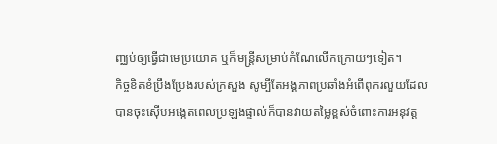ញ្ឈប់ឲ្យធ្វើជាមេប្រយោគ ឬក៏មន្ត្រីសម្រាប់កំណែលើកក្រោយៗទៀត។
កិច្ចខិតខំប្រឹងប្រែងរបស់ក្រសួង សូម្បីតែអង្គភាពប្រឆាំងអំពើពុករលួយដែលបានចុះស៊ើបអង្កេតពេលប្រឡងផ្ទាល់ក៏បានវាយតម្លៃខ្ពស់ចំពោះការអនុវត្ត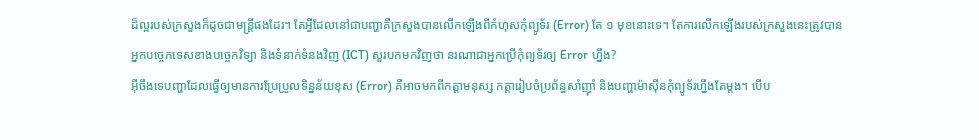ដ៏ល្អរបស់ក្រសួងក៏ដូចជាមន្ត្រីផងដែរ។ តែអ្វីដែលនៅជាបញ្ហាគឺក្រសួងបានលើកឡើងពីកំហុសកុំព្យូទ័រ (Error) តែ ១ មុខនោះទេ។ តែការលើកឡើងរបស់ក្រសួងនេះត្រូវបានអ្នកបច្ចេកទេសខាងបច្ចេកវិទ្យា និងទំនាក់ទំនងវិញ (ICT) សួរបកមកវិញថា នរណាជាអ្នកប្រើកុំព្យទ័រឲ្យ Error ហ្នឹង?
អ៊ីចឹងទេបញ្ហាដែលធ្វើឲ្យមានការប្រែប្រួលទិន្នន័យខុស (Error) គឺអាចមកពីកត្តាមនុស្ស កត្តារៀបចំប្រព័ន្ធសាំញ៉ាំ និងបញ្ហាម៉ាស៊ីនកុំព្យូទ័រហ្នឹងតែម្តង។ បើប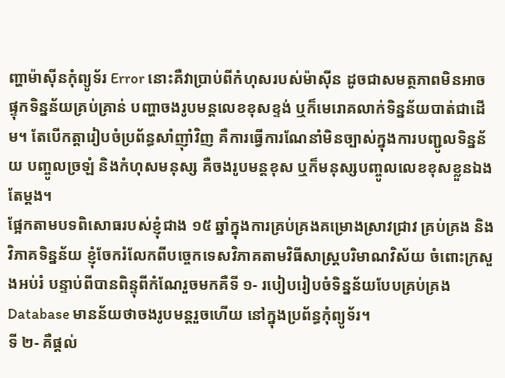ញ្ហាម៉ាស៊ីនកុំព្យូទ័រ Error នោះគឺវាប្រាប់ពីកំហុសរបស់ម៉ាស៊ីន ដូចជាសមត្ថភាពមិនអាចផ្ទុកទិន្នន័យគ្រប់គ្រាន់ បញ្ហាចងរូបមន្តលេខខុសខ្ទង់ ឬក៏មេរោគលាក់ទិន្នន័យបាត់ជាដើម។ តែបើកត្តារៀបចំប្រព័ន្ធសាំញ៉ាំវិញ គឺការធ្វើការណែនាំមិនច្បាស់ក្នុងការបញ្ជូលទិន្នន័យ បញ្ចូលច្រឡំ និងកំហុសមនុស្ស គឺចងរូបមន្តខុស ឬក៏មនុស្សបញ្ចូលលេខខុសខ្លួនឯងតែម្តង។
ផ្អែកតាមបទពិសោធរបស់ខ្ញុំជាង ១៥ ឆ្នាំក្នុងការគ្រប់គ្រងគម្រោងស្រាវជ្រាវ គ្រប់គ្រង និងវិភាគទិន្នន័យ ខ្ញុំចែករំលែកពីបច្ចេកទេសវិភាគតាមវិធីសាស្ត្របរិមាណវិស័យ ចំពោះក្រសួងអប់រំ បន្ទាប់ពីបានពិន្ទុពីកំណែរួចមកគឺទី ១- របៀបរៀបចំទិន្នន័យបែបគ្រប់គ្រង Database មានន័យថាចងរូបមន្តរួចហើយ នៅក្នុងប្រព័ន្ធកុំព្យូទ័រ។
ទី ២- គឺផ្តល់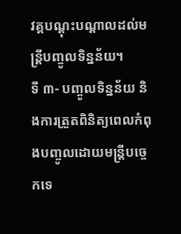វគ្គបណ្តុះបណ្តាលដល់មន្ត្រីបញ្ចូលទិន្នន័យ។
ទី ៣- បញ្ចូលទិន្នន័យ និងការត្រួតពិនិត្យពេលកំពុងបញ្ចូលដោយមន្ត្រីបច្ចេកទេ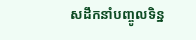សដឹកនាំបញ្ចូលទិន្ន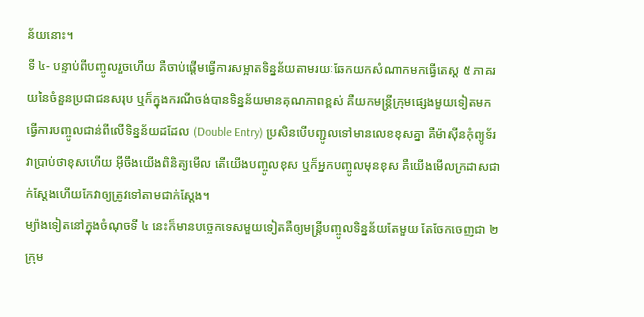ន័យនោះ។
ទី ៤- បន្ទាប់ពីបញ្ចូលរួចហើយ គឺចាប់ផ្តើមធ្វើការសម្អាតទិន្នន័យតាមរយៈឆែកយកសំណាកមកធ្វើតេស្ត ៥ ភាគរយនៃចំនួនប្រជាជនសរុប ឬក៏ក្នុងករណីចង់បានទិន្នន័យមានគុណភាពខ្ពស់ គឺយកមន្ត្រីក្រុមផ្សេងមួយទៀតមកធ្វើការបញ្ចូលជាន់ពីលើទិន្នន័យដដែល (Double Entry) ប្រសិនបើបញ្ជូលទៅមានលេខខុសគ្នា គឺម៉ាស៊ីនកុំព្យូទ័រវាប្រាប់ថាខុសហើយ អ៊ីចឹងយើងពិនិត្យមើល តើយើងបញ្ចូលខុស ឬក៏អ្នកបញ្ចូលមុនខុស គឺយើងមើលក្រដាសជាក់ស្តែងហើយកែវាឲ្យត្រូវទៅតាមជាក់ស្តែង។
ម្យ៉ាងទៀតនៅក្នុងចំណុចទី ៤ នេះក៏មានបច្ចេកទេសមួយទៀតគឺឲ្យមន្ត្រីបញ្ចូលទិន្នន័យតែមួយ តែចែកចេញជា ២ ក្រុម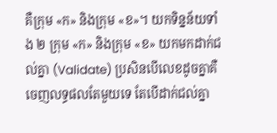គឺក្រុម «ក» និងក្រុម «ខ»។ យកទិន្នន័យទាំង ២ ក្រុម «ក» និងក្រុម «ខ» យកមកដាក់ជល់គ្នា (Validate) ប្រសិនបើលេខដូចគ្នាគឺចេញលទ្ធផលតែមួយទេ តែបើដាក់ជល់គ្នា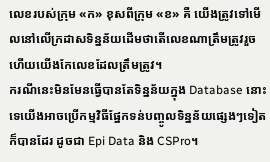លេខរបស់ក្រុម «ក» ខុសពីក្រុម «ខ» គឺ យើងត្រូវទៅមើលនៅលើក្រដាសទិន្នន័យដើមថាតើលេខណាត្រឹមត្រូវរួចហើយយើងកែលេខដែលត្រឹមត្រូវ។
ករណីនេះមិនមែនធ្វើបានតែទិន្នន័យក្នុង Database នោះទេយើងអាចប្រើកម្មវិធីផ្នែកទន់បញ្ចូលទិន្នន័យផ្សេងៗទៀតក៏បានដែរ ដូចជា Epi Data និង CSPro។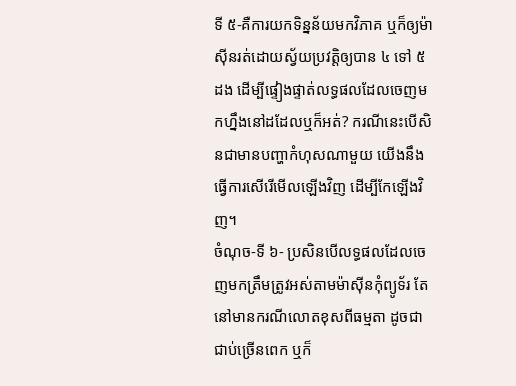ទី ៥-គឺការយកទិន្នន័យមកវិភាគ ឬក៏ឲ្យម៉ាស៊ីនរត់ដោយស្វ័យប្រវត្តិឲ្យបាន ៤ ទៅ ៥ ដង ដើម្បីផ្ទៀងផ្ទាត់លទ្ធផលដែលចេញមកហ្នឹងនៅដដែលឬក៏អត់? ករណីនេះបើសិនជាមានបញ្ហាកំហុសណាមួយ យើងនឹងធ្វើការសើរើមើលឡើងវិញ ដើម្បីកែឡើងវិញ។
ចំណុច-ទី ៦- ប្រសិនបើលទ្ធផលដែលចេញមកត្រឹមត្រូវអស់តាមម៉ាស៊ីនកុំព្យូទ័រ តែនៅមានករណីលោតខុសពីធម្មតា ដូចជាជាប់ច្រើនពេក ឬក៏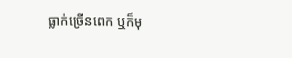ធ្លាក់ច្រើនពេក ឬក៏មុ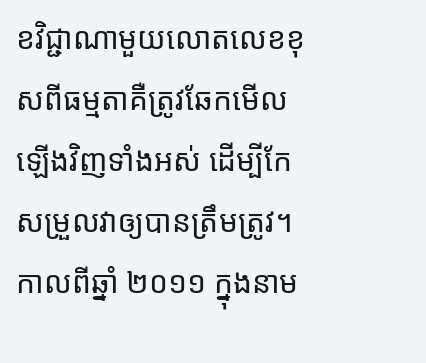ខវិជ្ជាណាមួយលោតលេខខុសពីធម្មតាគឺត្រូវឆែកមើលឡើងវិញទាំងអស់ ដើម្បីកែសម្រួលវាឲ្យបានត្រឹមត្រូវ។
កាលពីឆ្នាំ ២០១១ ក្នុងនាម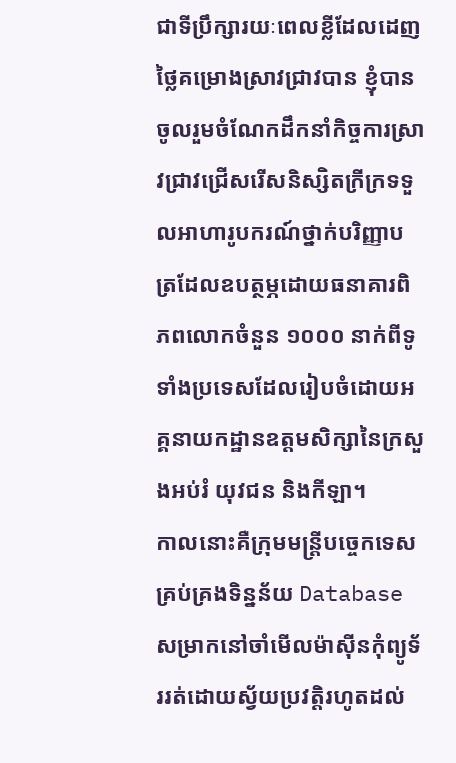ជាទីប្រឹក្សារយៈពេលខ្លីដែលដេញថ្លៃគម្រោងស្រាវជ្រាវបាន ខ្ញុំបានចូលរួមចំណែកដឹកនាំកិច្ចការស្រាវជ្រាវជ្រើសរើសនិស្សិតក្រីក្រទទួលអាហារូបករណ៍ថ្នាក់បរិញ្ញាបត្រដែលឧបត្ថម្ភដោយធនាគារពិភពលោកចំនួន ១០០០ នាក់ពីទូទាំងប្រទេសដែលរៀបចំដោយអគ្គនាយកដ្ឋានឧត្តមសិក្សានៃក្រសួងអប់រំ យុវជន និងកីឡា។
កាលនោះគឺក្រុមមន្ត្រីបច្ចេកទេសគ្រប់គ្រងទិន្នន័យ Database សម្រាកនៅចាំមើលម៉ាស៊ីនកុំព្យូទ័ររត់ដោយស្វ័យប្រវត្តិរហូតដល់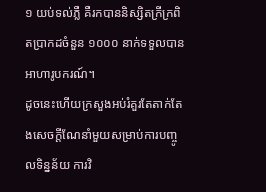១ យប់ទល់ភ្លឺ គឺរកបាននិស្សិតក្រីក្រពិតប្រាកដចំនួន ១០០០ នាក់ទទួលបានអាហារូបករណ៍។
ដូចនេះហើយក្រសួងអប់រំគួរតែតាក់តែងសេចក្តីណែនាំមួយសម្រាប់ការបញ្ចូលទិន្នន័យ ការវិ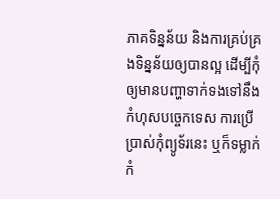ភាគទិន្នន័យ និងការគ្រប់គ្រងទិន្នន័យឲ្យបានល្អ ដើម្បីកុំឲ្យមានបញ្ហាទាក់ទងទៅនឹងកំហុសបច្ចេកទេស ការប្រើប្រាស់កុំព្យូទ័រនេះ ឬក៏ទម្លាក់កំ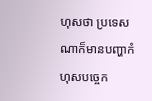ហុសថា ប្រទេសណាក៏មានបញ្ហាកំហុសបច្ចេក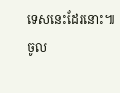ទេសនេះដែរនោះ៕
ចូល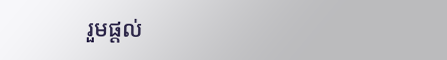រួមផ្តល់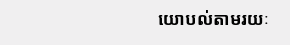យោបល់តាមរយៈ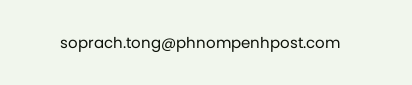soprach.tong@phnompenhpost.com